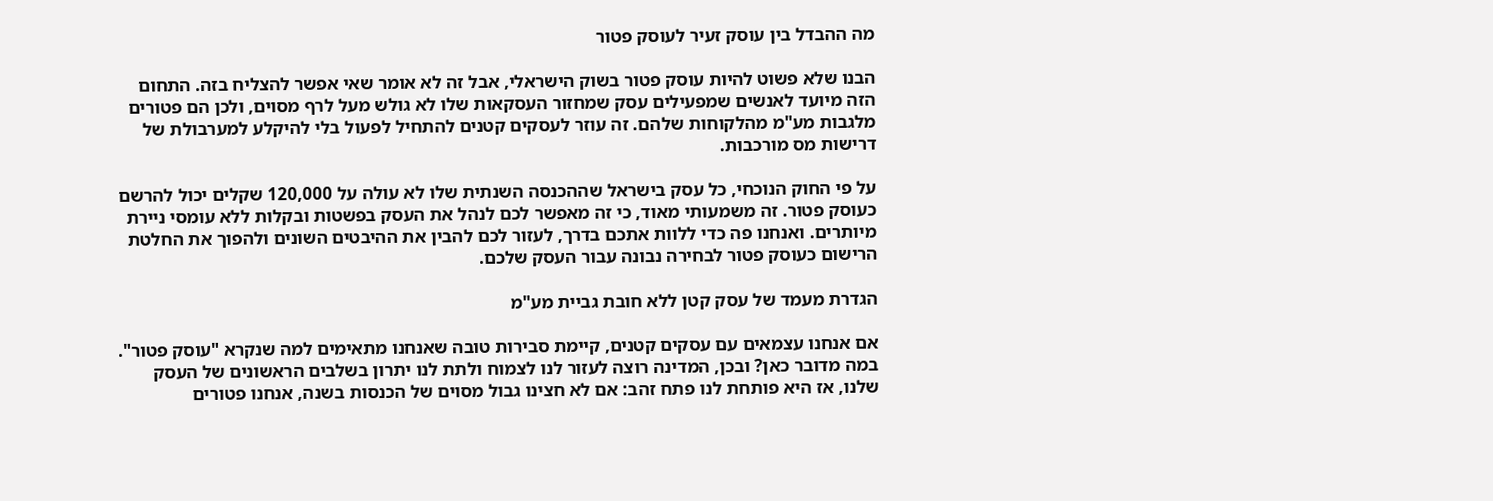מה ההבדל בין עוסק זעיר לעוסק פטור

הבנו שלא פשוט להיות עוסק פטור בשוק הישראלי, אבל זה לא אומר שאי אפשר להצליח בזה. התחום הזה מיועד לאנשים שמפעילים עסק שמחזור העסקאות שלו לא גולש מעל לרף מסוים, ולכן הם פטורים מלגבות מע"מ מהלקוחות שלהם. זה עוזר לעסקים קטנים להתחיל לפעול בלי להיקלע למערבולת של דרישות מס מורכבות.

על פי החוק הנוכחי, כל עסק בישראל שההכנסה השנתית שלו לא עולה על 120,000 שקלים יכול להרשם כעוסק פטור. זה משמעותי מאוד, כי זה מאפשר לכם לנהל את העסק בפשטות ובקלות ללא עומסי ניירת מיותרים. ואנחנו פה כדי ללוות אתכם בדרך, לעזור לכם להבין את ההיבטים השונים ולהפוך את החלטת הרישום כעוסק פטור לבחירה נבונה עבור העסק שלכם.

הגדרת מעמד של עסק קטן ללא חובת גביית מע"מ

אם אנחנו עצמאים עם עסקים קטנים, קיימת סבירות טובה שאנחנו מתאימים למה שנקרא "עוסק פטור". במה מדובר כאן? ובכן, המדינה רוצה לעזור לנו לצמוח ולתת לנו יתרון בשלבים הראשונים של העסק שלנו, אז היא פותחת לנו פתח זהב: אם לא חצינו גבול מסוים של הכנסות בשנה, אנחנו פטורים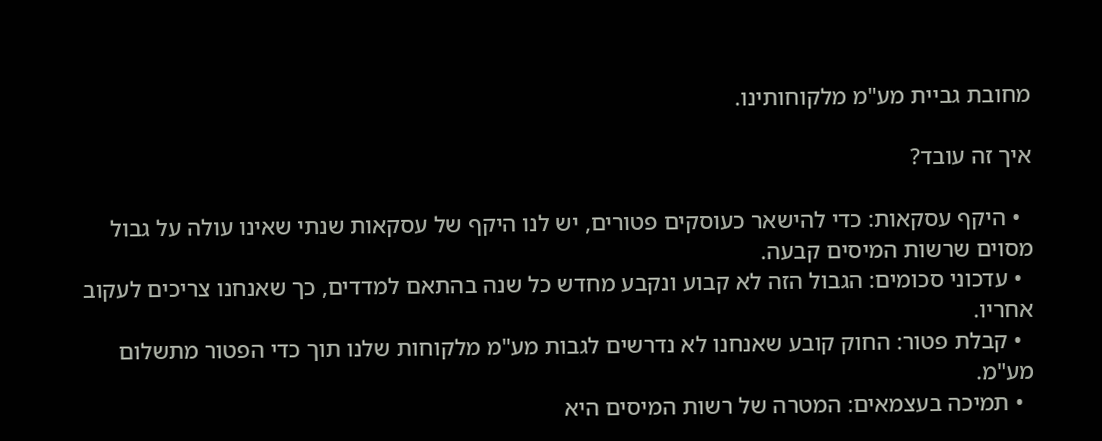מחובת גביית מע"מ מלקוחותינו.

איך זה עובד?

  • היקף עסקאות: כדי להישאר כעוסקים פטורים, יש לנו היקף של עסקאות שנתי שאינו עולה על גבול מסוים שרשות המיסים קבעה.
  • עדכוני סכומים: הגבול הזה לא קבוע ונקבע מחדש כל שנה בהתאם למדדים, כך שאנחנו צריכים לעקוב אחריו.
  • קבלת פטור: החוק קובע שאנחנו לא נדרשים לגבות מע"מ מלקוחות שלנו תוך כדי הפטור מתשלום מע"מ.
  • תמיכה בעצמאים: המטרה של רשות המיסים היא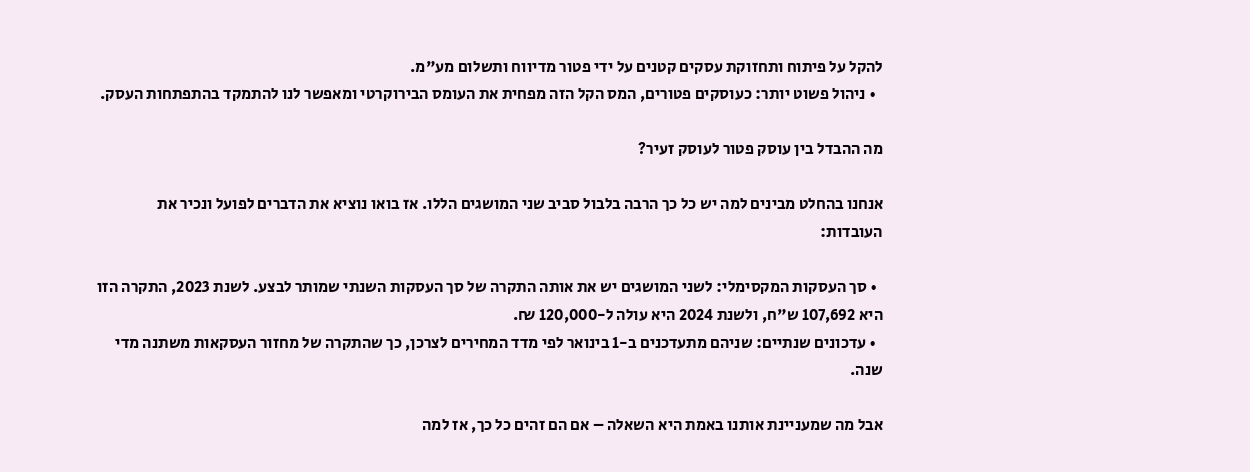להקל על פיתוח ותחזוקת עסקים קטנים על ידי פטור מדיווח ותשלום מע"מ.
  • ניהול פשוט יותר: כעוסקים פטורים, המס הקל הזה מפחית את העומס הבירוקרטי ומאפשר לנו להתמקד בהתפתחות העסק.

מה ההבדל בין עוסק פטור לעוסק זעיר?

אנחנו בהחלט מבינים למה יש כל כך הרבה בלבול סביב שני המושגים הללו. אז בואו נוציא את הדברים לפועל ונכיר את העובדות:

  • סך העסקות המקסימלי: לשני המושגים יש את אותה התקרה של סך העסקות השנתי שמותר לבצע. לשנת 2023, התקרה הזו היא 107,692 ש"ח, ולשנת 2024 היא עולה ל-120,000 ₪.
  • עדכונים שנתיים: שניהם מתעדכנים ב-1 בינואר לפי מדד המחירים לצרכן, כך שהתקרה של מחזור העסקאות משתנה מדי שנה.

אבל מה שמעניינת אותנו באמת היא השאלה – אם הם זהים כל כך, אז למה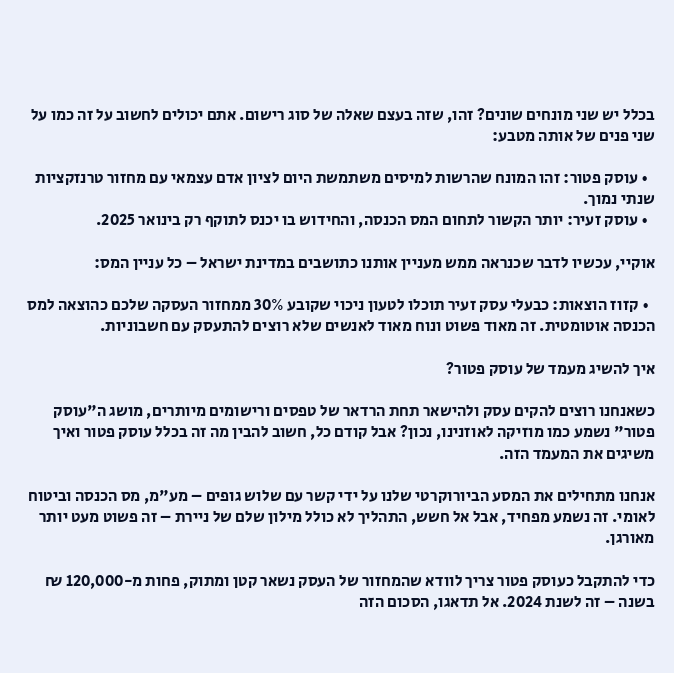בכלל יש שני מונחים שונים? זהו, שזה בעצם שאלה של סוג רישום. אתם יכולים לחשוב על זה כמו על שני פנים של אותה מטבע:

  • עוסק פטור: זהו המונח שהרשות למיסים משתמשת היום לציון אדם עצמאי עם מחזור טרנזקציות שנתי נמוך.
  • עוסק זעיר: יותר הקשור לתחום המס הכנסה, והחידוש בו יכנס לתוקף רק בינואר 2025.

אוקיי, עכשיו לדבר שכנראה ממש מעניין אותנו כתושבים במדינת ישראל – כל עניין המס:

  • קזוז הוצאות: כבעלי עסק זעיר תוכלו לטעון ניכוי שקובע 30% ממחזור העסקה שלכם כהוצאה למס הכנסה אוטומטית. זה מאוד פשוט ונוח מאוד לאנשים שלא רוצים להתעסק עם חשבוניות.

איך להשיג מעמד של עוסק פטור?

כשאנחנו רוצים להקים עסק ולהישאר תחת הרדאר של טפסים ורישומים מיותרים, מושג ה"עוסק פטור" נשמע כמו מוזיקה לאוזנינו, נכון? אבל קודם כל, חשוב להבין מה זה בכלל עוסק פטור ואיך משיגים את המעמד הזה.

אנחנו מתחילים את המסע הביורוקרטי שלנו על ידי קשר עם שלוש גופים – מע"מ, מס הכנסה וביטוח לאומי. זה נשמע מפחיד, אבל אל חשש, התהליך לא כולל מילון שלם של ניירת – זה פשוט מעט יותר מאורגן.

כדי להתקבל כעוסק פטור צריך לוודא שהמחזור של העסק נשאר קטן ומתוק, פחות מ-120,000 ₪ בשנה – זה לשנת 2024. אל תדאגו, הסכום הזה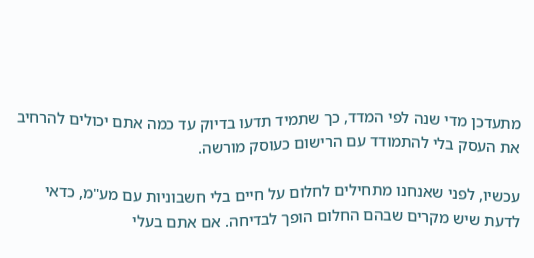מתעדכן מדי שנה לפי המדד, כך שתמיד תדעו בדיוק עד כמה אתם יכולים להרחיב את העסק בלי להתמודד עם הרישום כעוסק מורשה.

עכשיו, לפני שאנחנו מתחילים לחלום על חיים בלי חשבוניות עם מע"מ, כדאי לדעת שיש מקרים שבהם החלום הופך לבדיחה. אם אתם בעלי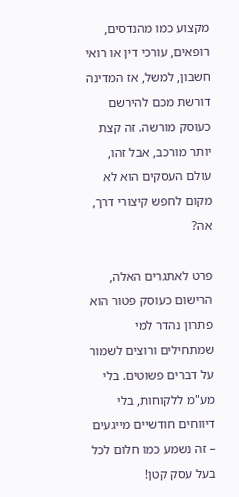מקצוע כמו מהנדסים, רופאים, עורכי דין או רואי חשבון, למשל, אז המדינה דורשת מכם להירשם כעוסק מורשה. זה קצת יותר מורכב, אבל זהו, עולם העסקים הוא לא מקום לחפש קיצורי דרך, אה?

פרט לאתגרים האלה, הרישום כעוסק פטור הוא פתרון נהדר למי שמתחילים ורוצים לשמור על דברים פשוטים. בלי מע"מ ללקוחות, בלי דיווחים חודשיים מייגעים – זה נשמע כמו חלום לכל בעל עסק קטן!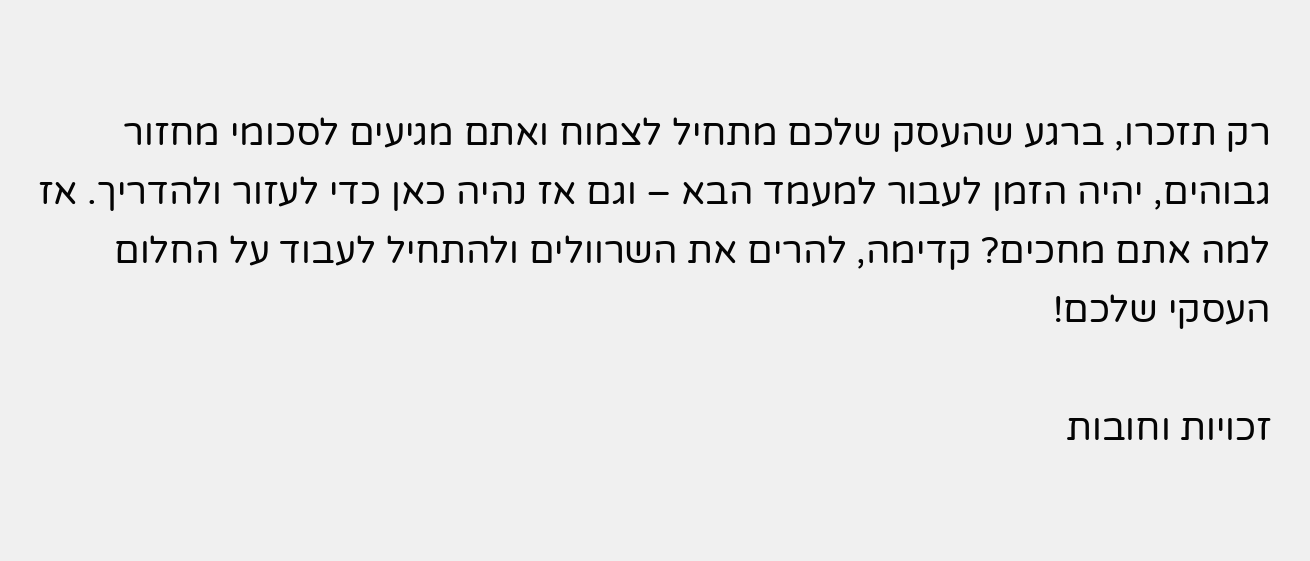רק תזכרו, ברגע שהעסק שלכם מתחיל לצמוח ואתם מגיעים לסכומי מחזור גבוהים, יהיה הזמן לעבור למעמד הבא – וגם אז נהיה כאן כדי לעזור ולהדריך. אז למה אתם מחכים? קדימה, להרים את השרוולים ולהתחיל לעבוד על החלום העסקי שלכם!

זכויות וחובות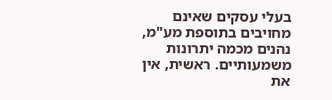בעלי עסקים שאינם מחויבים בתוספת מע"מ, נהנים מכמה יתרונות משמעותיים. ראשית, אין את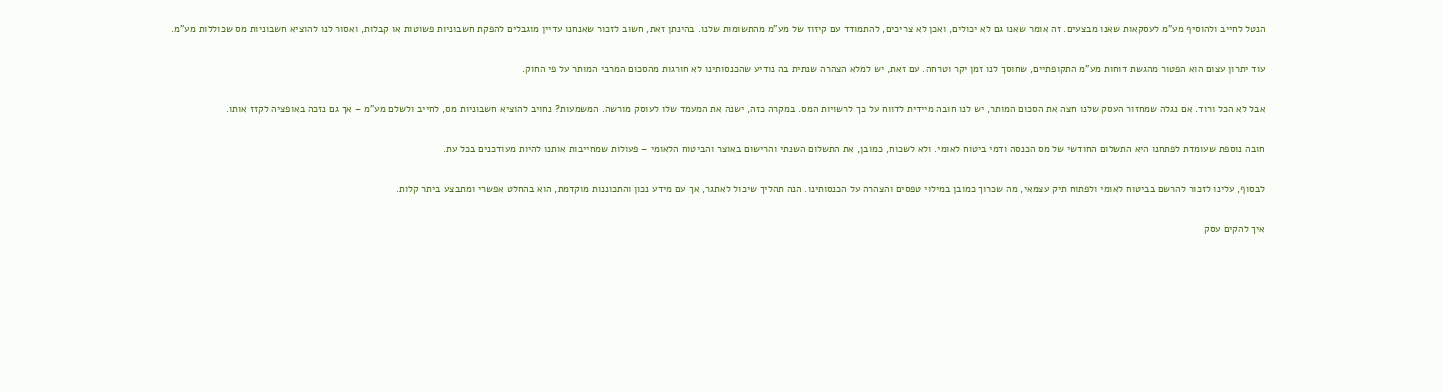הנטל לחייב ולהוסיף מע"מ לעסקאות שאנו מבצעים. זה אומר שאנו גם לא יכולים, ואכן לא צריכים, להתמודד עם קיזוז של מע"מ מהתשומות שלנו. בהינתן זאת, חשוב לזכור שאנחנו עדיין מוגבלים להפקת חשבוניות פשוטות או קבלות, ואסור לנו להוציא חשבוניות מס שכוללות מע"מ.

עוד יתרון עצום הוא הפטור מהגשת דוחות מע"מ התקופתיים, שחוסך לנו זמן יקר וטרחה. עם זאת, יש למלא הצהרה שנתית בה נודיע שהכנסותינו לא חורגות מהסכום המרבי המותר על פי החוק.

אבל לא הכל ורוד. אם נגלה שמחזור העסק שלנו חצה את הסכום המותר, יש לנו חובה מיידית לדווח על כך לרשויות המס. במקרה כזה, ישנה את המעמד שלו לעוסק מורשה. המשמעות? נחויב להוציא חשבוניות מס, לחייב ולשלם מע"מ – אך גם נזכה באופציה לקזז אותו.

חובה נוספת שעומדת לפתחנו היא התשלום החודשי של מס הכנסה ודמי ביטוח לאומי. ולא לשכוח, כמובן, את התשלום השנתי והרישום באוצר והביטוח הלאומי – פעולות שמחייבות אותנו להיות מעודכנים בכל עת.

לבסוף, עלינו לזכור להרשם בביטוח לאומי ולפתוח תיק עצמאי, מה שכרוך כמובן במילוי טפסים והצהרה על הכנסותינו. הנה תהליך שיכול לאתגר, אך עם מידע נכון והתכוננות מוקדמת, הוא בהחלט אפשרי ומתבצע ביתר קלות.

איך להקים עסק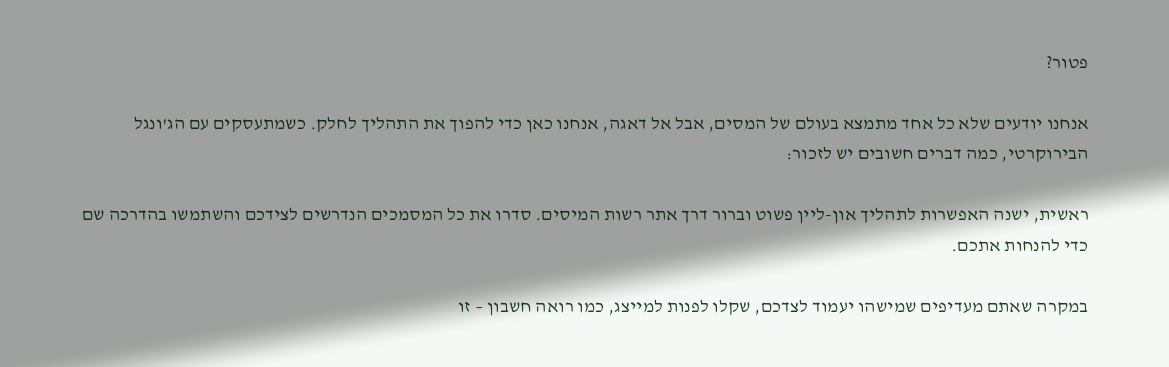פטור?

אנחנו יודעים שלא כל אחד מתמצא בעולם של המסים, אבל אל דאגה, אנחנו כאן כדי להפוך את התהליך לחלק. כשמתעסקים עם הג'ונגל הבירוקרטי, כמה דברים חשובים יש לזכור:

ראשית, ישנה האפשרות לתהליך און-ליין פשוט וברור דרך אתר רשות המיסים. סדרו את כל המסמכים הנדרשים לצידכם והשתמשו בהדרכה שם כדי להנחות אתכם.

במקרה שאתם מעדיפים שמישהו יעמוד לצדכם, שקלו לפנות למייצג, כמו רואה חשבון – זו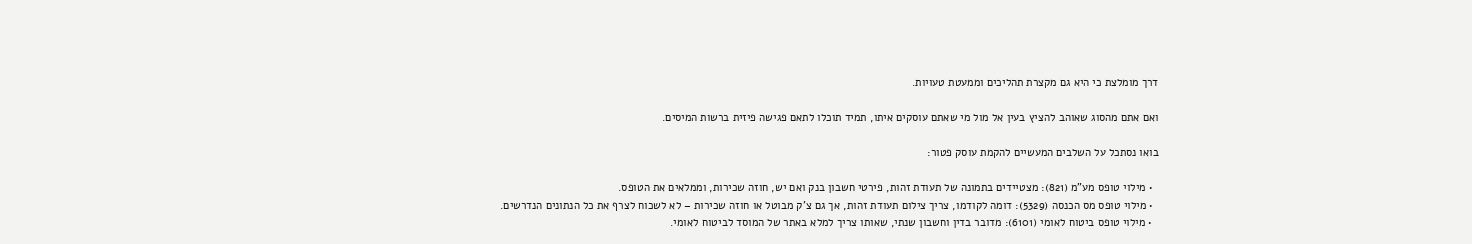דרך מומלצת כי היא גם מקצרת תהליכים וממעטת טעויות.

ואם אתם מהסוג שאוהב להציץ בעין אל מול מי שאתם עוסקים איתו, תמיד תוכלו לתאם פגישה פיזית ברשות המיסים.

בואו נסתכל על השלבים המעשיים להקמת עוסק פטור:

  • מילוי טופס מע"מ (821): מצטיידים בתמונה של תעודת זהות, פירטי חשבון בנק ואם יש, חוזה שכירות, וממלאים את הטופס.
  • מילוי טופס מס הכנסה (5329): דומה לקודמו, צריך צילום תעודת זהות, אך גם צ'ק מבוטל או חוזה שכירות – לא לשכוח לצרף את כל הנתונים הנדרשים.
  • מילוי טופס ביטוח לאומי (6101): מדובר בדין וחשבון שנתי, שאותו צריך למלא באתר של המוסד לביטוח לאומי.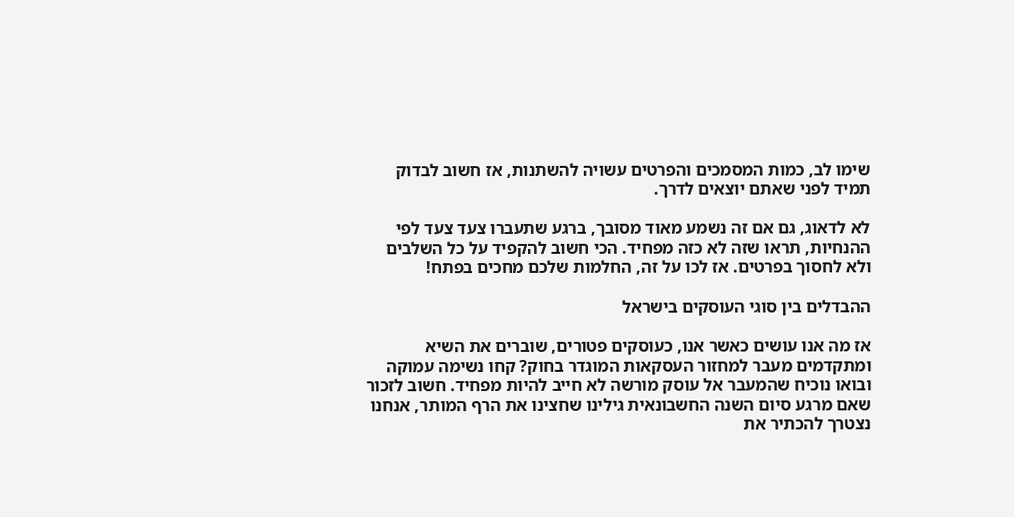שימו לב, כמות המסמכים והפרטים עשויה להשתנות, אז חשוב לבדוק תמיד לפני שאתם יוצאים לדרך.

לא לדאוג, גם אם זה נשמע מאוד מסובך, ברגע שתעברו צעד צעד לפי ההנחיות, תראו שזה לא כזה מפחיד. הכי חשוב להקפיד על כל השלבים ולא לחסוך בפרטים. אז לכו על זה, החלמות שלכם מחכים בפתח!

ההבדלים בין סוגי העוסקים בישראל

אז מה אנו עושים כאשר אנו, כעוסקים פטורים, שוברים את השיא ומתקדמים מעבר למחזור העסקאות המוגדר בחוק? קחו נשימה עמוקה ובואו נוכיח שהמעבר אל עוסק מורשה לא חייב להיות מפחיד. חשוב לזכור שאם מרגע סיום השנה החשבונאית גילינו שחצינו את הרף המותר, אנחנו נצטרך להכתיר את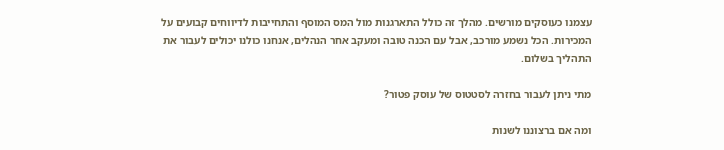עצמנו כעוסקים מורשים. מהלך זה כולל התארגנות מול המס המוסף והתחייבות לדיווחים קבועים על המכירות. הכל נשמע מורכב, אבל עם הכנה טובה ומעקב אחר הנהלים, אנחנו כולנו יכולים לעבור את התהליך בשלום.

מתי ניתן לעבור בחזרה לסטטוס של עוסק פטור?

ומה אם ברצוננו לשנות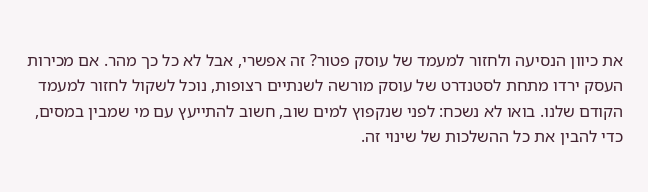את כיוון הנסיעה ולחזור למעמד של עוסק פטור? זה אפשרי, אבל לא כל כך מהר. אם מכירות העסק ירדו מתחת לסטנדרט של עוסק מורשה לשנתיים רצופות, נוכל לשקול לחזור למעמד הקודם שלנו. בואו לא נשכח: לפני שנקפוץ למים שוב, חשוב להתייעץ עם מי שמבין במסים, כדי להבין את כל ההשלכות של שינוי זה.